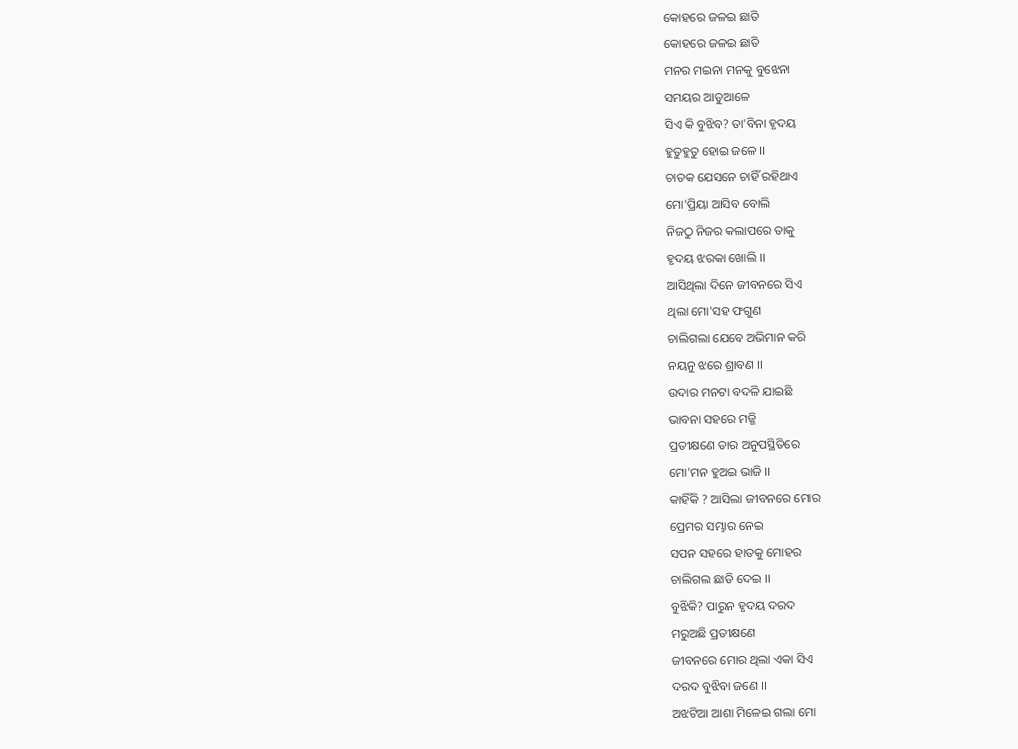କୋହରେ ଜଳଇ ଛାତି
କୋହରେ ଜଳଇ ଛାତି
ମନର ମଇନା ମନକୁ ବୁଝେନା
ସମୟର ଆଡୁଆଳେ
ସିଏ କି ବୁଝିବ? ତା'ବିନା ହୃଦୟ
ହୁତୁହୁତୁ ହୋଇ ଜଳେ ।।
ଚାତକ ଯେସନେ ଚାହିଁ ରହିଥାଏ
ମୋ'ପ୍ରିୟା ଆସିବ ବୋଲି
ନିଜଠୁ ନିଜର କଲାପରେ ତାକୁ
ହୃଦୟ ଝରକା ଖୋଲି ।।
ଆସିଥିଲା ଦିନେ ଜୀବନରେ ସିଏ
ଥିଲା ମୋ'ସହ ଫଗୁଣ
ଚାଲିଗଲା ଯେବେ ଅଭିମାନ କରି
ନୟନୁ ଝରେ ଶ୍ରାବଣ ।।
ଉଦାର ମନଟା ବଦଳି ଯାଇଛି
ଭାବନା ସହରେ ମଜ୍ଜି
ପ୍ରତୀକ୍ଷଣେ ତାର ଅନୁପସ୍ଥିତିରେ
ମୋ'ମନ ହୁଅଇ ଭାଜି ।।
କାହିଁକି ? ଆସିଲା ଜୀବନରେ ମୋର
ପ୍ରେମର ସମ୍ଭାର ନେଇ
ସପନ ସହରେ ହାତକୁ ମୋହର
ଚାଲିଗଲ ଛାଡି ଦେଇ ।।
ବୁଝିକି? ପାରୁନ ହୃଦୟ ଦରଦ
ମରୁଅଛି ପ୍ରତୀକ୍ଷଣେ
ଜୀବନରେ ମୋର ଥିଲା ଏକା ସିଏ
ଦରଦ ବୁଝିବା ଜଣେ ।।
ଅଝଟିଆ ଆଶା ମିଳେଇ ଗଲା ମୋ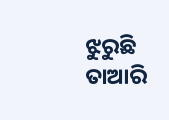ଝୁରୁଛି ତାଆରି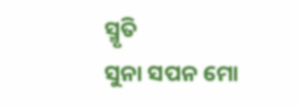ସ୍ମୃତି
ସୁନା ସପନ ମୋ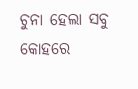ଚୁନା ହେଲା ସବୁ
କୋହରେ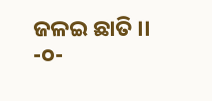ଜଳଇ ଛାତି ।।
-୦-